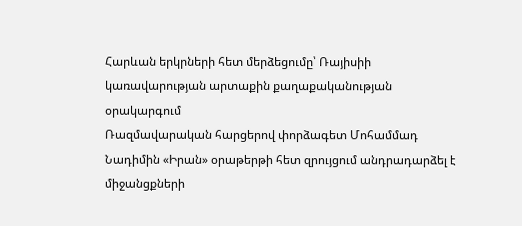Հարևան երկրների հետ մերձեցումը՝ Ռայիսիի կառավարության արտաքին քաղաքականության օրակարգում
Ռազմավարական հարցերով փորձագետ Մոհամմադ Նադիմին «Իրան» օրաթերթի հետ զրույցում անդրադարձել է միջանցքների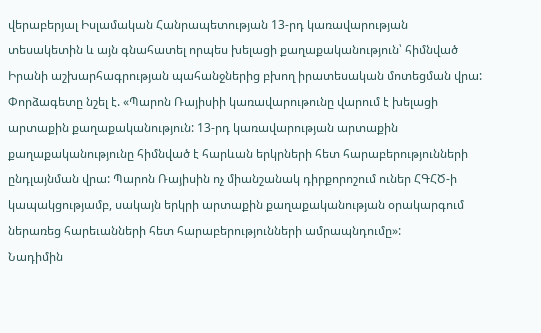վերաբերյալ Իսլամական Հանրապետության 13-րդ կառավարության տեսակետին և այն գնահատել որպես խելացի քաղաքականություն՝ հիմնված Իրանի աշխարհագրության պահանջներից բխող իրատեսական մոտեցման վրա:
Փորձագետը նշել է. «Պարոն Ռայիսիի կառավարութունը վարում է խելացի արտաքին քաղաքականություն: 13-րդ կառավարության արտաքին քաղաքականությունը հիմնված է հարևան երկրների հետ հարաբերությունների ընդլայնման վրա: Պարոն Ռայիսին ոչ միանշանակ դիրքորոշում ուներ ՀԳՀԾ-ի կապակցությամբ, սակայն երկրի արտաքին քաղաքականության օրակարգում ներառեց հարեւանների հետ հարաբերությունների ամրապնդումը»:
Նադիմին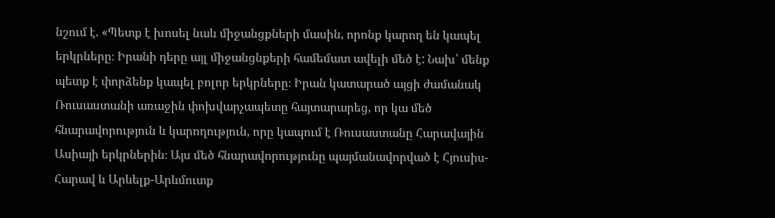նշում է. «Պետք է խոսել նաև միջանցքների մասին, որոնք կարող են կապել երկրները։ Իրանի դերը այլ միջանցնքերի համեմատ ավելի մեծ է: Նախ՝ մենք պետք է փորձենք կապել բոլոր երկրները։ Իրան կատարած այցի ժամանակ Ռուսաստանի առաջին փոխվարչապետը հայտարարեց, որ կա մեծ հնարավորություն և կարողություն, որը կապում է Ռուսաստանը Հարավային Ասիայի երկրներին։ Այս մեծ հնարավորությունը պայմանավորված է Հյուսիս-Հարավ և Արևելք-Արևմուտք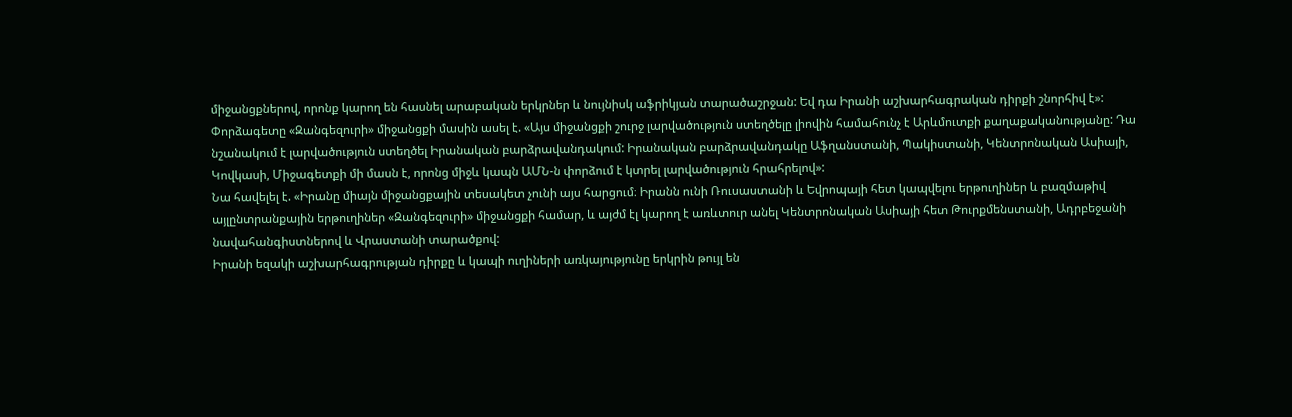միջանցքներով, որոնք կարող են հասնել արաբական երկրներ և նույնիսկ աֆրիկյան տարածաշրջան: Եվ դա Իրանի աշխարհագրական դիրքի շնորհիվ է»:
Փորձագետը «Զանգեզուրի» միջանցքի մասին ասել է. «Այս միջանցքի շուրջ լարվածություն ստեղծելը լիովին համահունչ է Արևմուտքի քաղաքականությանը: Դա նշանակում է լարվածություն ստեղծել Իրանական բարձրավանդակում: Իրանական բարձրավանդակը Աֆղանստանի, Պակիստանի, Կենտրոնական Ասիայի, Կովկասի, Միջագետքի մի մասն է, որոնց միջև կապն ԱՄՆ-ն փորձում է կտրել լարվածություն հրահրելով»:
Նա հավելել է. «Իրանը միայն միջանցքային տեսակետ չունի այս հարցում։ Իրանն ունի Ռուսաստանի և Եվրոպայի հետ կապվելու երթուղիներ և բազմաթիվ այլընտրանքային երթուղիներ «Զանգեզուրի» միջանցքի համար, և այժմ էլ կարող է առևտուր անել Կենտրոնական Ասիայի հետ Թուրքմենստանի, Ադրբեջանի նավահանգիստներով և Վրաստանի տարածքով:
Իրանի եզակի աշխարհագրության դիրքը և կապի ուղիների առկայությունը երկրին թույլ են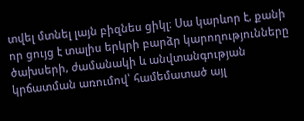տվել մտնել լայն բիզնես ցիկլ։ Սա կարևոր է, քանի որ ցույց է տալիս երկրի բարձր կարողությունները ծախսերի, ժամանակի և անվտանգության կրճատման առումով՝ համեմատած այլ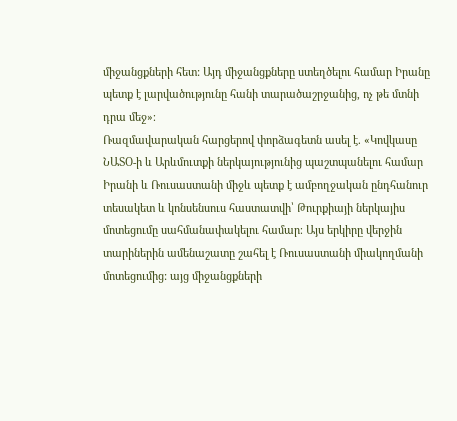միջանցքների հետ: Այդ միջանցքները ստեղծելու համար Իրանը պետք է լարվածությունը հանի տարածաշրջանից, ոչ թե մտնի դրա մեջ»։
Ռազմավարական հարցերով փորձագետն ասել է. «Կովկասը ՆԱՏՕ-ի և Արևմուտքի ներկայությունից պաշտպանելու համար Իրանի և Ռուսաստանի միջև պետք է ամբողջական ընդհանուր տեսակետ և կոնսենսուս հաստատվի՝ Թուրքիայի ներկայիս մոտեցումը սահմանափակելու համար։ Այս երկիրը վերջին տարիներին ամենաշատը շահել է Ռուսաստանի միակողմանի մոտեցումից: այց միջանցքների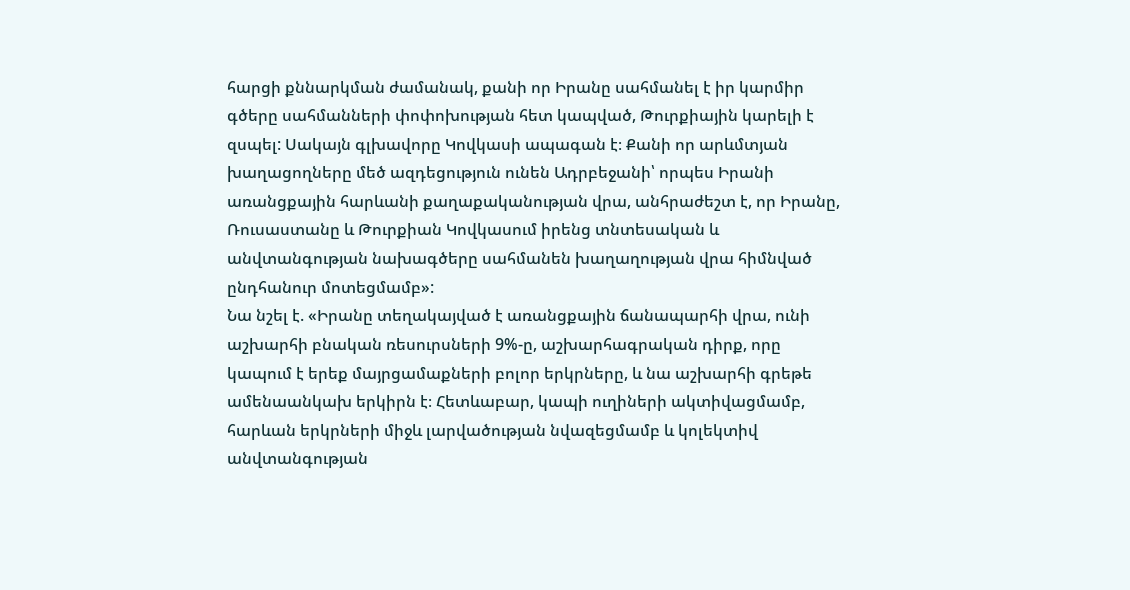հարցի քննարկման ժամանակ, քանի որ Իրանը սահմանել է իր կարմիր գծերը սահմանների փոփոխության հետ կապված, Թուրքիային կարելի է զսպել: Սակայն գլխավորը Կովկասի ապագան է։ Քանի որ արևմտյան խաղացողները մեծ ազդեցություն ունեն Ադրբեջանի՝ որպես Իրանի առանցքային հարևանի քաղաքականության վրա, անհրաժեշտ է, որ Իրանը, Ռուսաստանը և Թուրքիան Կովկասում իրենց տնտեսական և անվտանգության նախագծերը սահմանեն խաղաղության վրա հիմնված ընդհանուր մոտեցմամբ»:
Նա նշել է. «Իրանը տեղակայված է առանցքային ճանապարհի վրա, ունի աշխարհի բնական ռեսուրսների 9%-ը, աշխարհագրական դիրք, որը կապում է երեք մայրցամաքների բոլոր երկրները, և նա աշխարհի գրեթե ամենաանկախ երկիրն է։ Հետևաբար, կապի ուղիների ակտիվացմամբ, հարևան երկրների միջև լարվածության նվազեցմամբ և կոլեկտիվ անվտանգության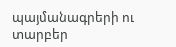պայմանագրերի ու տարբեր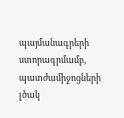պայմանագրերի ստորագրմամբ, պատժամիջոցների լծակ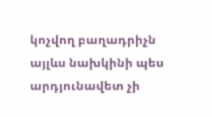կոչվող բաղադրիչն այլևս նախկինի պես արդյունավետ չի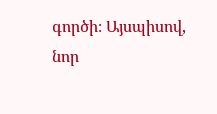գործի։ Այսպիսով, նոր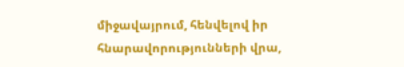միջավայրում, հենվելով իր հնարավորությունների վրա,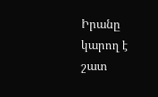Իրանը կարող է շատ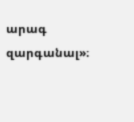արագ զարգանալ»։